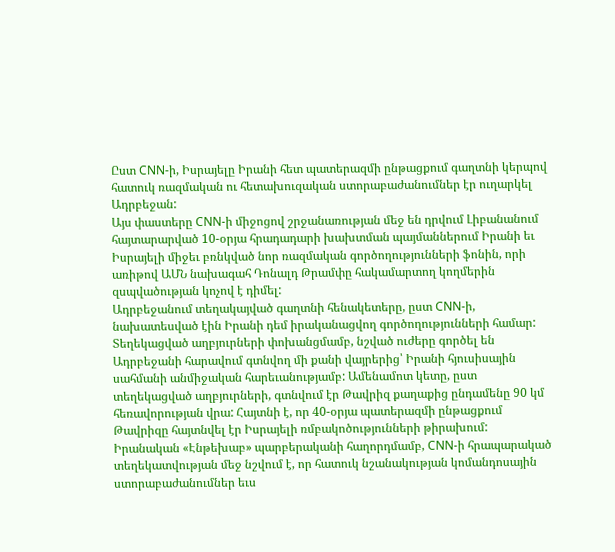Ըստ CNN-ի, Իսրայելը Իրանի հետ պատերազմի ընթացքում գաղտնի կերպով հատուկ ռազմական ու հետախուզական ստորաբաժանումներ էր ուղարկել Ադրբեջան:
Այս փաստերը CNN-ի միջոցով շրջանառության մեջ են դրվում Լիբանանում հայտարարված 10-օրյա հրադադարի խախտման պայմաններում Իրանի եւ Իսրայելի միջեւ բռնկված նոր ռազմական գործողությունների ֆոնին, որի առիթով ԱՄՆ նախագահ Դոնալդ Թրամփը հակամարտող կողմերին զսպվածության կոչով է դիմել:
Ադրբեջանում տեղակայված գաղտնի հենակետերը, ըստ CNN-ի, նախատեսված էին Իրանի դեմ իրականացվող գործողությունների համար:
Տեղեկացված աղբյուրների փոխանցմամբ, նշված ուժերը գործել են Ադրբեջանի հարավում գտնվող մի քանի վայրերից՝ Իրանի հյուսիսային սահմանի անմիջական հարեւանությամբ: Ամենամոտ կետը, ըստ տեղեկացված աղբյուրների, գտնվում էր Թավրիզ քաղաքից ընդամենը 90 կմ հեռավորության վրա: Հայտնի է, որ 40-օրյա պատերազմի ընթացքում Թավրիզը հայտնվել էր Իսրայելի ռմբակոծությունների թիրախում:
Իրանական «Էնթեխաբ» պարբերականի հաղորդմամբ, CNN-ի հրապարակած տեղեկատվության մեջ նշվում է, որ հատուկ նշանակության կոմանդոսային ստորաբաժանումներ եւս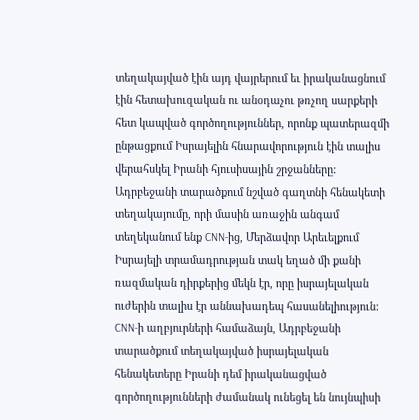տեղակայված էին այդ վայրերում եւ իրականացնում էին հետախուզական ու անօդաչու թռչող սարքերի հետ կապված գործողություններ, որոնք պատերազմի ընթացքում Իսրայելին հնարավորություն էին տալիս վերահսկել Իրանի հյուսիսային շրջանները:
Ադրբեջանի տարածքում նշված գաղտնի հենակետի տեղակայումը, որի մասին առաջին անգամ տեղեկանում ենք CNN-ից, Մերձավոր Արեւելքում Իսրայելի տրամադրության տակ եղած մի քանի ռազմական դիրքերից մեկն էր, որը իսրայելական ուժերին տալիս էր աննախադեպ հասանելիություն:
CNN-ի աղբյուրների համաձայն, Ադրբեջանի տարածքում տեղակայված իսրայելական հենակետերը Իրանի դեմ իրականացված գործողությունների ժամանակ ունեցել են նույնպիսի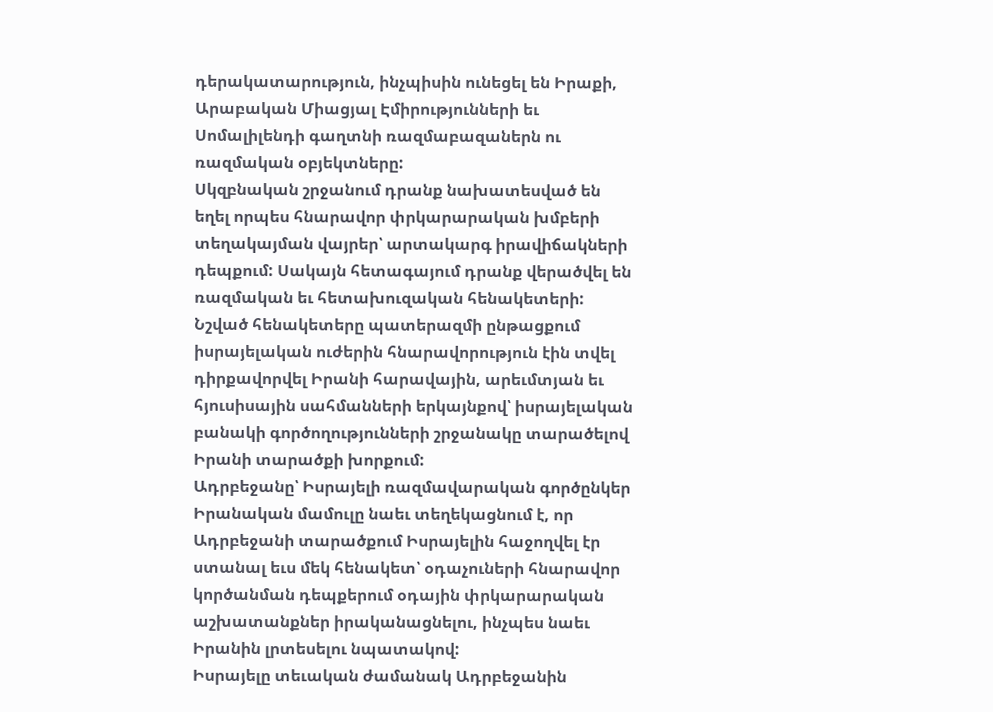դերակատարություն, ինչպիսին ունեցել են Իրաքի, Արաբական Միացյալ Էմիրությունների եւ Սոմալիլենդի գաղտնի ռազմաբազաներն ու ռազմական օբյեկտները:
Սկզբնական շրջանում դրանք նախատեսված են եղել որպես հնարավոր փրկարարական խմբերի տեղակայման վայրեր՝ արտակարգ իրավիճակների դեպքում: Սակայն հետագայում դրանք վերածվել են ռազմական եւ հետախուզական հենակետերի:
Նշված հենակետերը պատերազմի ընթացքում իսրայելական ուժերին հնարավորություն էին տվել դիրքավորվել Իրանի հարավային, արեւմտյան եւ հյուսիսային սահմանների երկայնքով՝ իսրայելական բանակի գործողությունների շրջանակը տարածելով Իրանի տարածքի խորքում:
Ադրբեջանը՝ Իսրայելի ռազմավարական գործընկեր
Իրանական մամուլը նաեւ տեղեկացնում է, որ Ադրբեջանի տարածքում Իսրայելին հաջողվել էր ստանալ եւս մեկ հենակետ՝ օդաչուների հնարավոր կործանման դեպքերում օդային փրկարարական աշխատանքներ իրականացնելու, ինչպես նաեւ Իրանին լրտեսելու նպատակով:
Իսրայելը տեւական ժամանակ Ադրբեջանին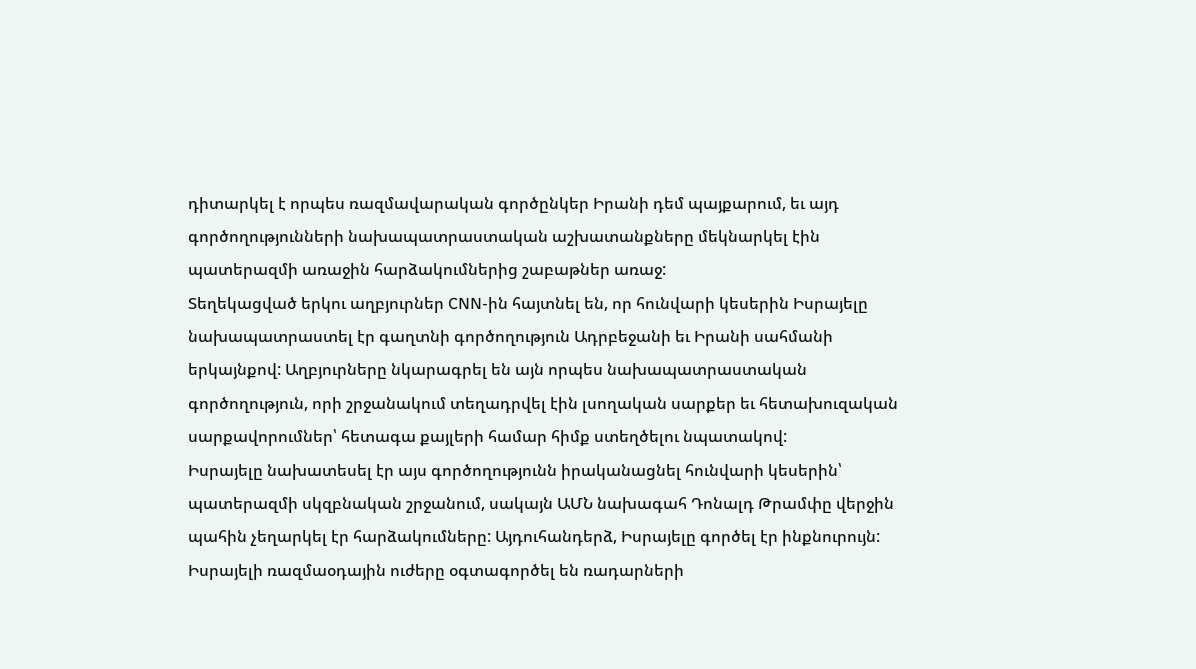դիտարկել է որպես ռազմավարական գործընկեր Իրանի դեմ պայքարում, եւ այդ գործողությունների նախապատրաստական աշխատանքները մեկնարկել էին պատերազմի առաջին հարձակումներից շաբաթներ առաջ:
Տեղեկացված երկու աղբյուրներ CNN-ին հայտնել են, որ հունվարի կեսերին Իսրայելը նախապատրաստել էր գաղտնի գործողություն Ադրբեջանի եւ Իրանի սահմանի երկայնքով: Աղբյուրները նկարագրել են այն որպես նախապատրաստական գործողություն, որի շրջանակում տեղադրվել էին լսողական սարքեր եւ հետախուզական սարքավորումներ՝ հետագա քայլերի համար հիմք ստեղծելու նպատակով:
Իսրայելը նախատեսել էր այս գործողությունն իրականացնել հունվարի կեսերին՝ պատերազմի սկզբնական շրջանում, սակայն ԱՄՆ նախագահ Դոնալդ Թրամփը վերջին պահին չեղարկել էր հարձակումները: Այդուհանդերձ, Իսրայելը գործել էր ինքնուրույն:
Իսրայելի ռազմաօդային ուժերը օգտագործել են ռադարների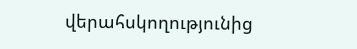վերահսկողությունից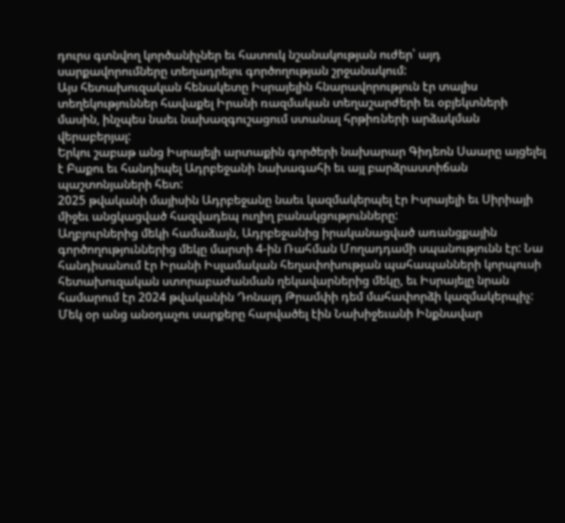դուրս գտնվող կործանիչներ եւ հատուկ նշանակության ուժեր՝ այդ սարքավորումները տեղադրելու գործողության շրջանակում:
Այս հետախուզական հենակետը Իսրայելին հնարավորություն էր տալիս տեղեկություններ հավաքել Իրանի ռազմական տեղաշարժերի եւ օբյեկտների մասին, ինչպես նաեւ նախազգուշացում ստանալ հրթիռների արձակման վերաբերյալ:
Երկու շաբաթ անց Իսրայելի արտաքին գործերի նախարար Գիդեոն Սաարը այցելել է Բաքու եւ հանդիպել Ադրբեջանի նախագահի եւ այլ բարձրաստիճան պաշտոնյաների հետ:
2025 թվականի մայիսին Ադրբեջանը նաեւ կազմակերպել էր Իսրայելի եւ Սիրիայի միջեւ անցկացված հազվադեպ ուղիղ բանակցությունները:
Աղբյուրներից մեկի համաձայն, Ադրբեջանից իրականացված առանցքային գործողություններից մեկը մարտի 4-ին Ռահման Մողադդամի սպանությունն էր: Նա հանդիսանում էր Իրանի Իսլամական հեղափոխության պահապանների կորպուսի հետախուզական ստորաբաժանման ղեկավարներից մեկը, եւ Իսրայելը նրան համարում էր 2024 թվականին Դոնալդ Թրամփի դեմ մահափորձի կազմակերպիչ:
Մեկ օր անց անօդաչու սարքերը հարվածել էին Նախիջեւանի Ինքնավար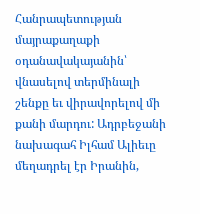Հանրապետության մայրաքաղաքի օդանավակայանին՝ վնասելով տերմինալի շենքը եւ վիրավորելով մի քանի մարդու: Ադրբեջանի նախագահ Իլհամ Ալիեւը մեղադրել էր Իրանին,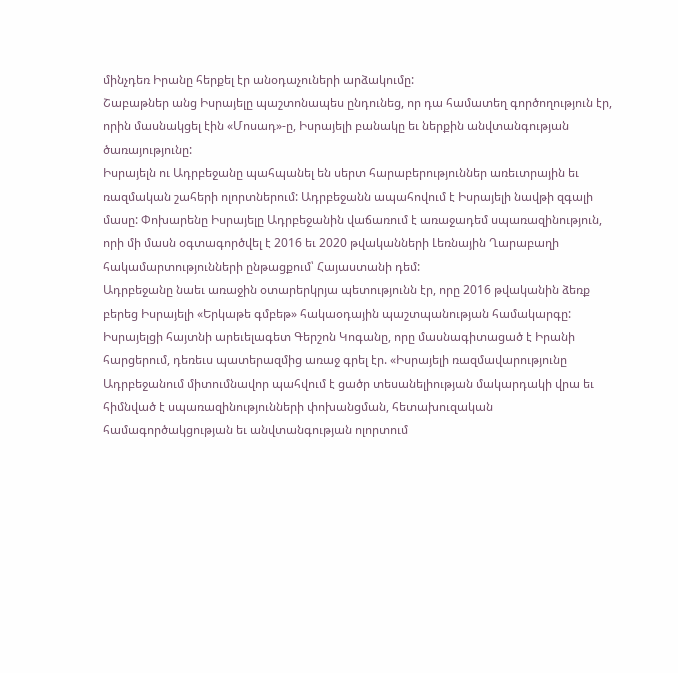մինչդեռ Իրանը հերքել էր անօդաչուների արձակումը:
Շաբաթներ անց Իսրայելը պաշտոնապես ընդունեց, որ դա համատեղ գործողություն էր, որին մասնակցել էին «Մոսադ»-ը, Իսրայելի բանակը եւ ներքին անվտանգության ծառայությունը:
Իսրայելն ու Ադրբեջանը պահպանել են սերտ հարաբերություններ առեւտրային եւ ռազմական շահերի ոլորտներում: Ադրբեջանն ապահովում է Իսրայելի նավթի զգալի մասը: Փոխարենը Իսրայելը Ադրբեջանին վաճառում է առաջադեմ սպառազինություն, որի մի մասն օգտագործվել է 2016 եւ 2020 թվականների Լեռնային Ղարաբաղի հակամարտությունների ընթացքում՝ Հայաստանի դեմ:
Ադրբեջանը նաեւ առաջին օտարերկրյա պետությունն էր, որը 2016 թվականին ձեռք բերեց Իսրայելի «Երկաթե գմբեթ» հակաօդային պաշտպանության համակարգը:
Իսրայելցի հայտնի արեւելագետ Գերշոն Կոգանը, որը մասնագիտացած է Իրանի հարցերում, դեռեւս պատերազմից առաջ գրել էր. «Իսրայելի ռազմավարությունը Ադրբեջանում միտումնավոր պահվում է ցածր տեսանելիության մակարդակի վրա եւ հիմնված է սպառազինությունների փոխանցման, հետախուզական համագործակցության եւ անվտանգության ոլորտում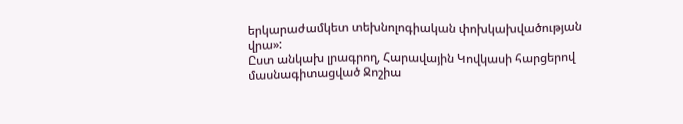երկարաժամկետ տեխնոլոգիական փոխկախվածության վրա»:
Ըստ անկախ լրագրող, Հարավային Կովկասի հարցերով մասնագիտացված Ջոշիա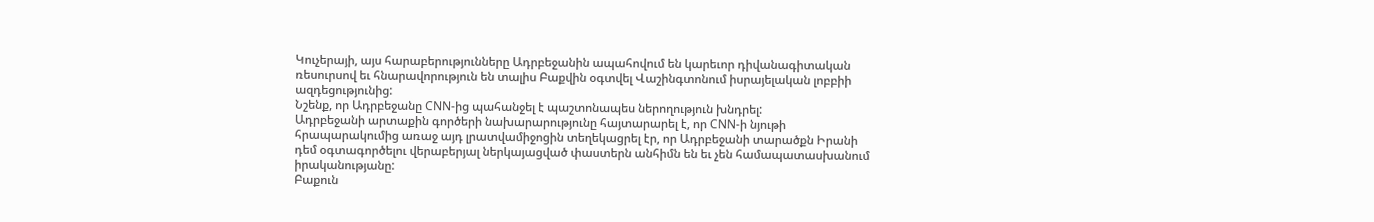Կուչերայի, այս հարաբերությունները Ադրբեջանին ապահովում են կարեւոր դիվանագիտական ռեսուրսով եւ հնարավորություն են տալիս Բաքվին օգտվել Վաշինգտոնում իսրայելական լոբբիի ազդեցությունից:
Նշենք, որ Ադրբեջանը CNN-ից պահանջել է պաշտոնապես ներողություն խնդրել:
Ադրբեջանի արտաքին գործերի նախարարությունը հայտարարել է, որ CNN-ի նյութի հրապարակումից առաջ այդ լրատվամիջոցին տեղեկացրել էր, որ Ադրբեջանի տարածքն Իրանի դեմ օգտագործելու վերաբերյալ ներկայացված փաստերն անհիմն են եւ չեն համապատասխանում իրականությանը:
Բաքուն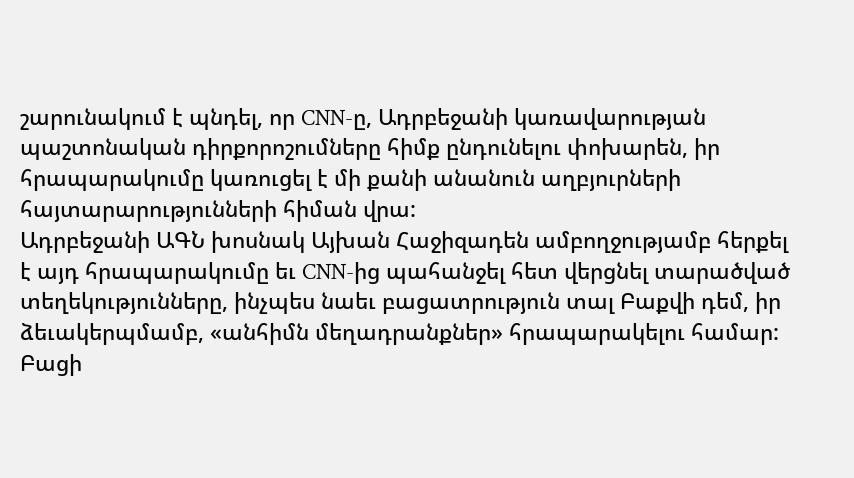շարունակում է պնդել, որ CNN-ը, Ադրբեջանի կառավարության պաշտոնական դիրքորոշումները հիմք ընդունելու փոխարեն, իր հրապարակումը կառուցել է մի քանի անանուն աղբյուրների հայտարարությունների հիման վրա:
Ադրբեջանի ԱԳՆ խոսնակ Այխան Հաջիզադեն ամբողջությամբ հերքել է այդ հրապարակումը եւ CNN-ից պահանջել հետ վերցնել տարածված տեղեկությունները, ինչպես նաեւ բացատրություն տալ Բաքվի դեմ, իր ձեւակերպմամբ, «անհիմն մեղադրանքներ» հրապարակելու համար:
Բացի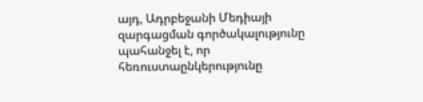այդ, Ադրբեջանի Մեդիայի զարգացման գործակալությունը պահանջել է, որ հեռուստաընկերությունը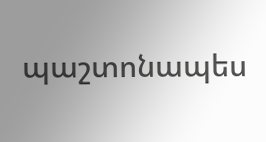պաշտոնապես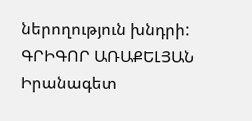ներողություն խնդրի:
ԳՐԻԳՈՐ ԱՌԱՔԵԼՅԱՆ
Իրանագետ